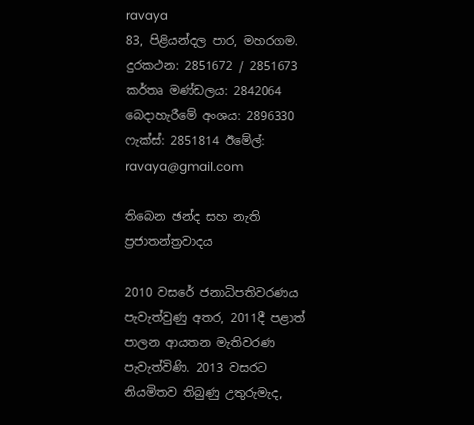ravaya
83, පිළියන්දල පාර, මහරගම. දුරකථන: 2851672 / 2851673 කර්තෘ මණ්ඩලය: 2842064 බෙදාහැරීමේ අංශය: 2896330 ෆැක්ස්: 2851814 ඊමේල්: ravaya@gmail.com

තිබෙන ඡන්ද සහ නැති ප්‍රජාතන්ත්‍රවාදය

2010 වසරේ ජනාධිපතිවරණය පැවැත්වුණු අතර, 2011දී පළාත් පාලන ආයතන මැතිවරණ පැවැත්විණි. 2013 වසරට නියමිතව තිබුණු උතුරුමැද,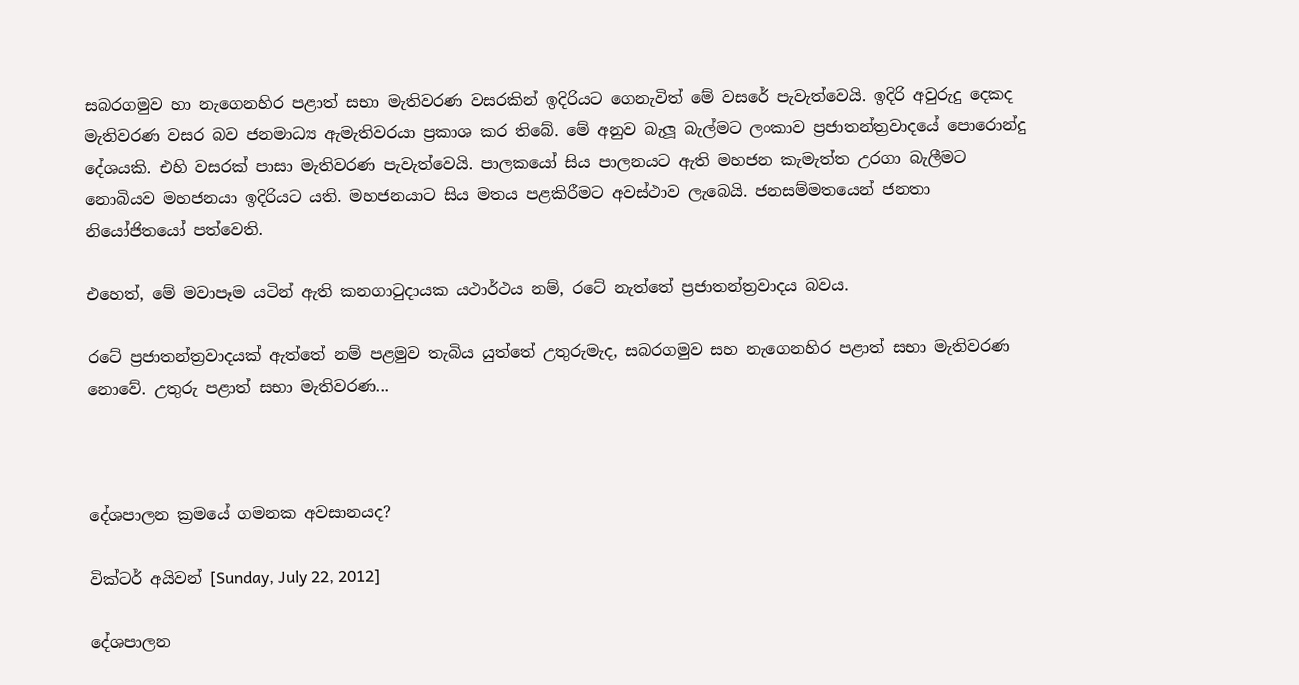සබරගමුව හා නැගෙනහිර පළාත් සභා මැතිවරණ වසරකින් ඉදිරියට ගෙනැවිත් මේ වසරේ පැවැත්වෙයි. ඉදිරි අවුරුදු දෙකද මැතිවරණ වසර බව ජනමාධ්‍ය ඇමැතිවරයා ප්‍රකාශ කර තිබේ. මේ අනුව බැලූ බැල්මට ලංකාව ප්‍රජාතන්ත්‍රවාදයේ පොරොන්දු දේශයකි. එහි වසරක් පාසා මැතිවරණ පැවැත්වෙයි. පාලකයෝ සිය පාලනයට ඇති මහජන කැමැත්ත උරගා බැලීමට නොබියව මහජනයා ඉදිරියට යති. මහජනයාට සිය මතය පළකිරීමට අවස්ථාව ලැබෙයි. ජනසම්මතයෙන් ජනතා නියෝජිතයෝ පත්වෙති.

එහෙත්, මේ මවාපෑම යටින් ඇති කනගාටුදායක යථාර්ථය නම්, රටේ නැත්තේ ප්‍රජාතන්ත්‍රවාදය බවය.

රටේ ප්‍රජාතන්ත්‍රවාදයක් ඇත්තේ නම් පළමුව තැබිය යුත්තේ උතුරුමැද, සබරගමුව සහ නැගෙනහිර පළාත් සභා මැතිවරණ නොවේ. උතුරු පළාත් සභා මැතිවරණ...



දේශපාලන ක්‍රමයේ ගමනක අවසානයද?

වික්ටර් අයිවන් [Sunday, July 22, 2012]

දේශපාලන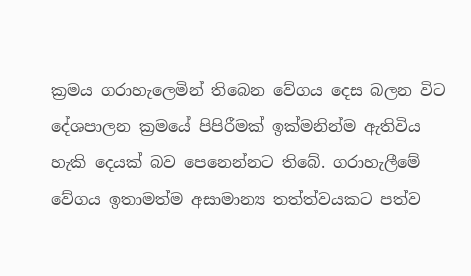ක්‍රමය ගරාහැලෙමින් තිබෙන වේගය දෙස බලන විට දේශපාලන ක්‍රමයේ පිපිරීමක් ඉක්මනින්ම ඇතිවිය හැකි දෙයක් බව පෙනෙන්නට තිබේ. ගරාහැලීමේ වේගය ඉතාමත්ම අසාමාන්‍ය තත්ත්වයකට පත්ව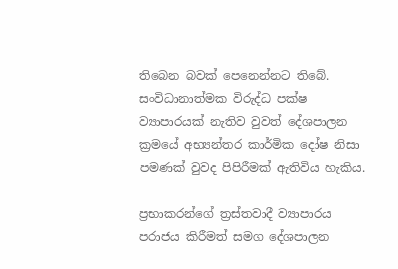තිබෙන බවක් පෙනෙන්නට තිබේ. සංවිධානාත්මක විරුද්ධ පක්ෂ ව්‍යාපාරයක් නැතිව වුවත් දේශපාලන ක්‍රමයේ අභ්‍යන්තර කාර්මික දෝෂ නිසා පමණක් වුවද පිපිරීමක් ඇතිවිය හැකිය.

ප්‍රභාකරන්ගේ ත්‍රස්තවාදී ව්‍යාපාරය පරාජය කිරීමත් සමග දේශපාලන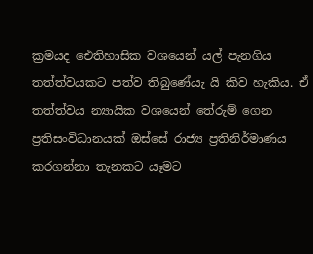ක්‍රමයද ඓතිහාසික වශයෙන් යල් පැනගිය තත්ත්වයකට පත්ව තිබුණේයැ යි කිව හැකිය. ඒ තත්ත්වය න්‍යායික වශයෙන් තේරුම් ගෙන ප්‍රතිසංවිධානයක් ඔස්සේ රාජ්‍ය ප්‍රතිනිර්මාණය කරගන්නා තැනකට යෑමට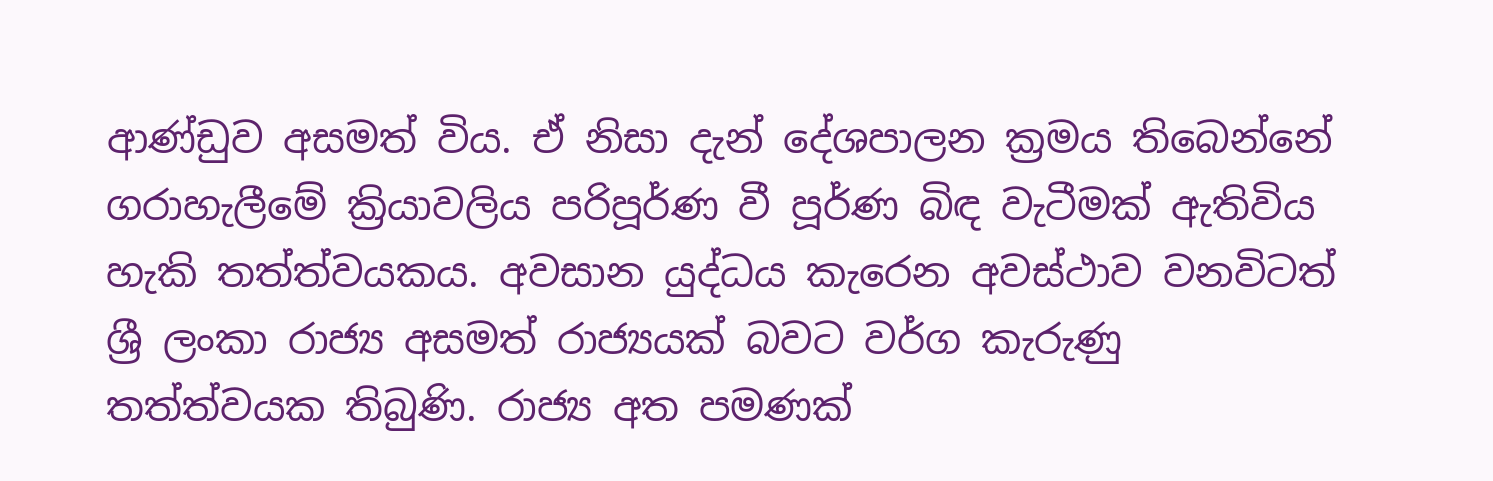ආණ්ඩුව අසමත් විය. ඒ නිසා දැන් දේශපාලන ක්‍රමය තිබෙන්නේ ගරාහැලීමේ ක්‍රියාවලිය පරිපූර්ණ වී පූර්ණ බිඳ වැටීමක් ඇතිවිය හැකි තත්ත්වයකය. අවසාන යුද්ධය කැරෙන අවස්ථාව වනවිටත් ශ්‍රී ලංකා රාජ්‍ය අසමත් රාජ්‍යයක් බවට වර්ග කැරුණු තත්ත්වයක තිබුණි. රාජ්‍ය අත පමණක්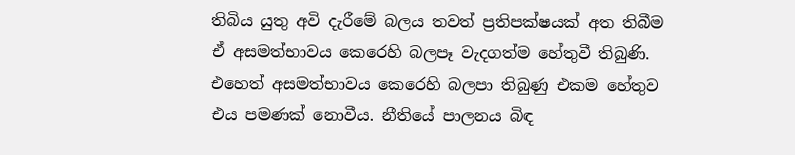තිබිය යුතු අවි දැරීමේ බලය තවත් ප්‍රතිපක්ෂයක් අත තිබීම ඒ අසමත්භාවය කෙරෙහි බලපෑ වැදගත්ම හේතුවී තිබුණි. එහෙත් අසමත්භාවය කෙරෙහි බලපා තිබුණු එකම හේතුව එය පමණක් නොවීය. නීතියේ පාලනය බිඳ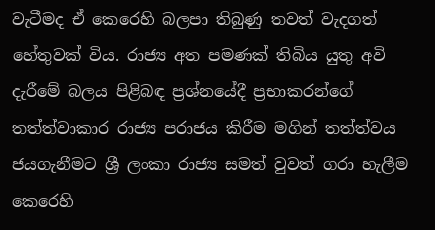වැටීමද ඒ කෙරෙහි බලපා තිබුණු තවත් වැදගත් හේතුවක් විය. රාජ්‍ය අත පමණක් තිබිය යුතු අවි දැරීමේ බලය පිළිබඳ ප්‍රශ්නයේදී ප්‍රභාකරන්ගේ තත්ත්වාකාර රාජ්‍ය පරාජය කිරීම මගින් තත්ත්වය ජයගැනීමට ශ්‍රී ලංකා රාජ්‍ය සමත් වුවත් ගරා හැලීම කෙරෙහි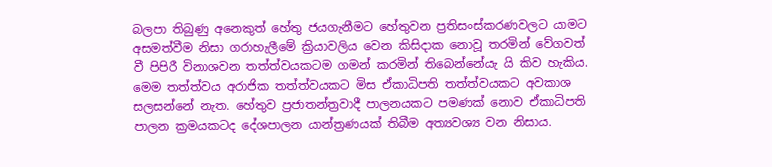බලපා තිබුණු අනෙකුත් හේතු ජයගැනීමට හේතුවන ප්‍රතිසංස්කරණවලට යාමට අසමත්වීම නිසා ගරාහැලීමේ ක්‍රියාවලිය වෙන කිසිදාක නොවූ තරමින් වේගවත් වී පිපිරී විනාශවන තත්ත්වයකටම ගමන් කරමින් තිබෙන්නේයැ යි කිව හැකිය. මෙම තත්ත්වය අරාජික තත්ත්වයකට මිස ඒකාධිපති තත්ත්වයකට අවකාශ සලසන්නේ නැත. හේතුව ප්‍රජාතන්ත්‍රවාදී පාලනයකට පමණක් නොව ඒකාධිපති පාලන ක්‍රමයකටද දේශපාලන යාන්ත්‍රණයක් තිබීම අත්‍යවශ්‍ය වන නිසාය.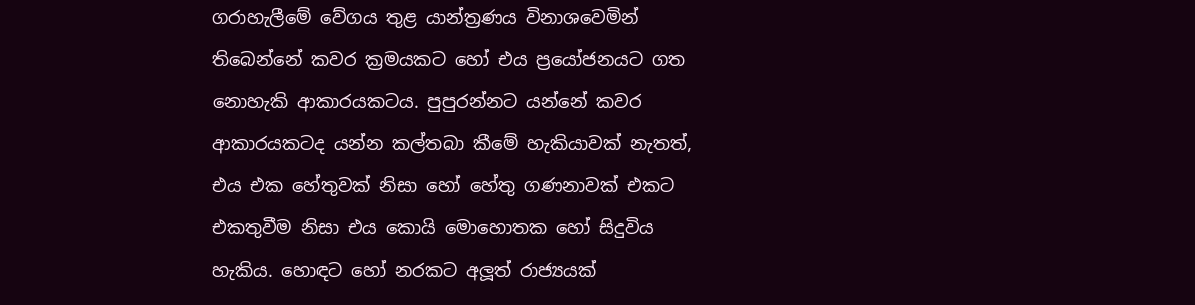ගරාහැලීමේ වේගය තුළ යාන්ත්‍රණය විනාශවෙමින් තිබෙන්නේ කවර ක්‍රමයකට හෝ එය ප්‍රයෝජනයට ගත නොහැකි ආකාරයකටය. පුපුරන්නට යන්නේ කවර ආකාරයකටද යන්න කල්තබා කීමේ හැකියාවක් නැතත්, එය එක හේතුවක් නිසා හෝ හේතු ගණනාවක් එකට එකතුවීම නිසා එය කොයි මොහොතක හෝ සිදුවිය හැකිය. හොඳට හෝ නරකට අලූත් රාජ්‍යයක්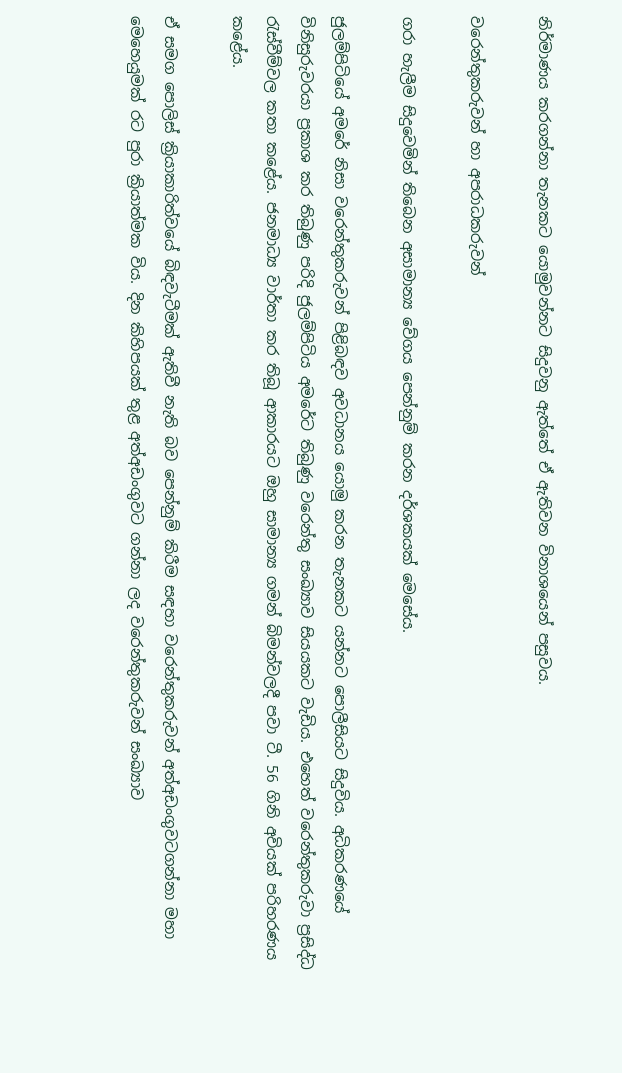නිර්මාණය කරගන්නා තැනකට යොමුවන්නට සිදුවනු ඇත්තේ ඒ ඇතිවන විනාශයෙන් පසුවය.

වරෙන්තුකරුවන් හා අපරාධකරුවන්

ගරා හැලීම සිදුවෙමින් තිබෙන අසාමාන්‍ය වේගය පෙන්නුම් කරන දර්ශකයක් මෙසේය.

ජුලම්පිටියේ අමරේ නිසා වරෙන්තුකරුවන් පිළිබඳව අවධානය යොමු කරන තැනකට යන්නට පොලීසියට සිදුවිය. අධිකරණයේ විනිසුරුවරයා ප්‍රකාශ කර තිබුණු පරිදි ජුලම්පිටිය අමරේට තිබුණු වරෙන්තු සංඛ්‍යාව සියයකට වැඩිය. එහෙත් වරෙන්තුකරුවා ප්‍රසිද්ධ රැස්වීම්වල කතා කළේය. ජනමාධ්‍ය වාර්තා කර තිබූ ආකාරයට ඔහු සාමාන්‍ය ගමන් බිමන්වලදී පවා ටී. 56 ගිනි අවියක් පරිහරණය කළේය.

ඒ සමග පොලිස් ක්‍රියාකාරිත්වයේ බිඳවැටීමක් ඇතිවී නැති බව පෙන්නුම් කිරීම සඳහා වරෙන්තුකරුවන් අත්අඩංගුවටගන්නා මහා මෙහෙයුමක් රට පුරා ක්‍රියාත්මක විය. දින කිහිපයක් තුළ අත්අඩංගුවට ගන්නා ලද වරෙන්තුකරුවන් සංඛ්‍යාව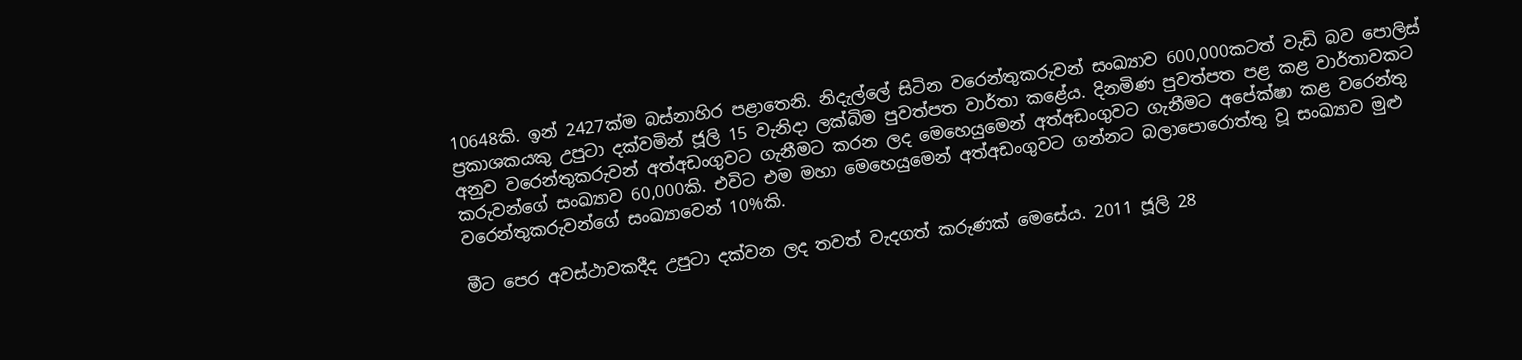10648කි. ඉන් 2427ක්ම බස්නාහිර පළාතෙනි. නිදැල්ලේ සිටින වරෙන්තුකරුවන් සංඛ්‍යාව 600,000කටත් වැඩි බව පොලිස් ප්‍රකාශකයකු උපුටා දක්වමින් ජූලි 15 වැනිදා ලක්බිම පුවත්පත වාර්තා කළේය. දිනමිණ පුවත්පත පළ කළ වාර්තාවකට අනුව වරෙන්තුකරුවන් අත්අඩංගුවට ගැනීමට කරන ලද මෙහෙයුමෙන් අත්අඩංගුවට ගැනීමට අපේක්ෂා කළ වරෙන්තු කරුවන්ගේ සංඛ්‍යාව 60,000කි. එවිට එම මහා මෙහෙයුමෙන් අත්අඩංගුවට ගන්නට බලාපොරොත්තු වූ සංඛ්‍යාව මුළු වරෙන්තුකරුවන්ගේ සංඛ්‍යාවෙන් 10%කි.

මීට පෙර අවස්ථාවකදීද උපුටා දක්වන ලද තවත් වැදගත් කරුණක් මෙසේය. 2011 ජූලි 28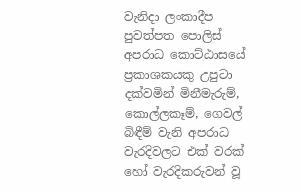වැනිදා ලංකාදීප පුවත්පත පොලිස් අපරාධ කොට්ඨාසයේ ප්‍රකාශකයකු උපුටා දක්වමින් මිනීමැරුම්, කොල්ලකෑම්, ගෙවල් බිඳීම් වැනි අපරාධ වැරදිවලට එක් වරක් හෝ වැරදිකරුවන් වූ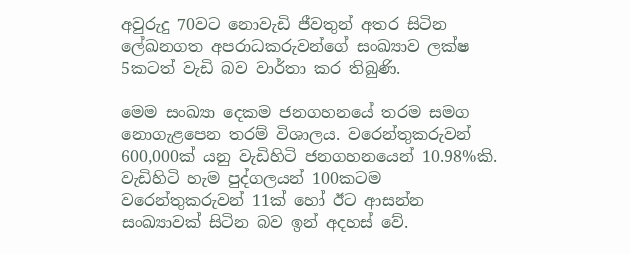අවුරුදු 70වට නොවැඩි ජීවතුන් අතර සිටින ලේඛනගත අපරාධකරුවන්ගේ සංඛ්‍යාව ලක්ෂ 5කටත් වැඩි බව වාර්තා කර තිබුණි.

මෙම සංඛ්‍යා දෙකම ජනගහනයේ තරම සමග නොගැළපෙන තරම් විශාලය. වරෙන්තුකරුවන් 600,000ක් යනු වැඩිහිටි ජනගහනයෙන් 10.98%කි. වැඩිහිටි හැම පුද්ගලයන් 100කටම වරෙන්තුකරුවන් 11ක් හෝ ඊට ආසන්න සංඛ්‍යාවක් සිටින බව ඉන් අදහස් වේ.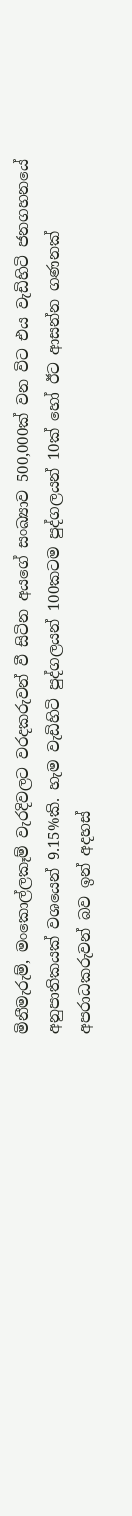මිනීමැරුම්, මංකොල්ලකෑම් වැරදිවලට වරදකරුවන් වී සිටින අයගේ සංඛ්‍යාව 500,000ක් වන විට එය වැඩිහිටි ජනගහනයේ අනුපාතිකයක් වශයෙන් 9.15%කි. හැම වැඩිහිටි පුද්ගලයන් 100කටම පුද්ගලයන් 10ක් හෝ ඊට ආසන්න ගණනක් අපරාධකරුවන් බව ඉන් අදහස්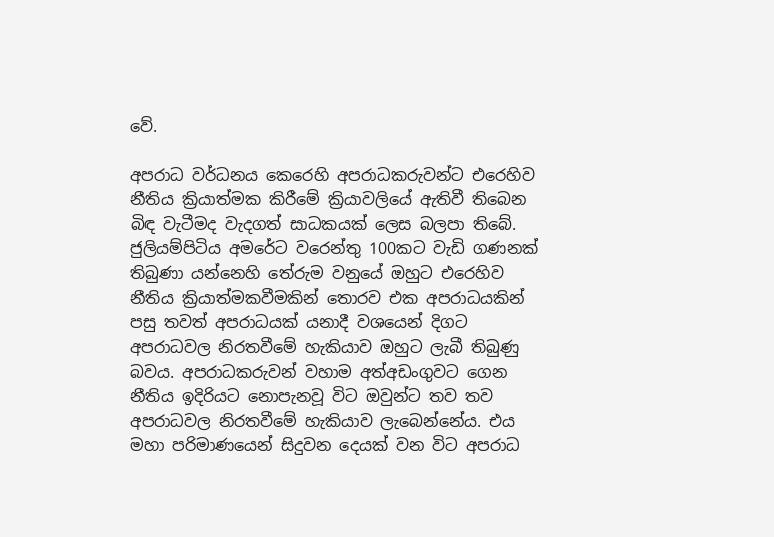වේ.

අපරාධ වර්ධනය කෙරෙහි අපරාධකරුවන්ට එරෙහිව නීතිය ක්‍රියාත්මක කිරීමේ ක්‍රියාවලියේ ඇතිවී තිබෙන බිඳ වැටීමද වැදගත් සාධකයක් ලෙස බලපා තිබේ. ජුලියම්පිටිය අමරේට වරෙන්තු 100කට වැඩි ගණනක් තිබුණා යන්නෙහි තේරුම වනුයේ ඔහුට එරෙහිව නීතිය ක්‍රියාත්මකවීමකින් තොරව එක අපරාධයකින් පසු තවත් අපරාධයක් යනාදී වශයෙන් දිගට අපරාධවල නිරතවීමේ හැකියාව ඔහුට ලැබී තිබුණු බවය. අපරාධකරුවන් වහාම අත්අඩංගුවට ගෙන නීතිය ඉදිරියට නොපැනවූ විට ඔවුන්ට තව තව අපරාධවල නිරතවීමේ හැකියාව ලැබෙන්නේය. එය මහා පරිමාණයෙන් සිදුවන දෙයක් වන විට අපරාධ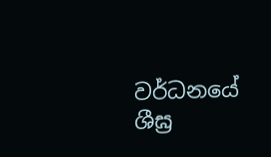වර්ධනයේ ශීඝ්‍ර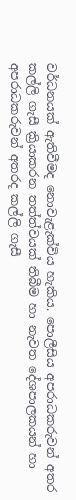වර්ධනයක් ඇතිවීමද නොවැළැක්විය හැකිය. පොලීසිය අපරාධකරුවන් අතර කල්ලි ගැසී ක්‍රියාකරන තත්ත්වයක් තිබීම හා නැවත දේශපාලකයන් හා අපරාධකරුවන් අතරද කල්ලි ගැසී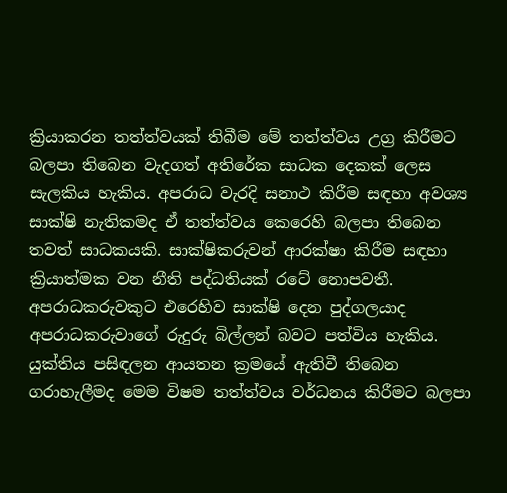ක්‍රියාකරන තත්ත්වයක් තිබීම මේ තත්ත්වය උග්‍ර කිරීමට බලපා තිබෙන වැදගත් අතිරේක සාධක දෙකක් ලෙස සැලකිය හැකිය. අපරාධ වැරදි සනාථ කිරීම සඳහා අවශ්‍ය සාක්ෂි නැතිකමද ඒ තත්ත්වය කෙරෙහි බලපා තිබෙන තවත් සාධකයකි. සාක්ෂිකරුවන් ආරක්ෂා කිරීම සඳහා ක්‍රියාත්මක වන නීති පද්ධතියක් රටේ නොපවතී. අපරාධකරුවකුට එරෙහිව සාක්ෂි දෙන පුද්ගලයාද අපරාධකරුවාගේ රුදුරු බිල්ලන් බවට පත්විය හැකිය. යුක්තිය පසිඳලන ආයතන ක්‍රමයේ ඇතිවී තිබෙන ගරාහැලීමද මෙම විෂම තත්ත්වය වර්ධනය කිරීමට බලපා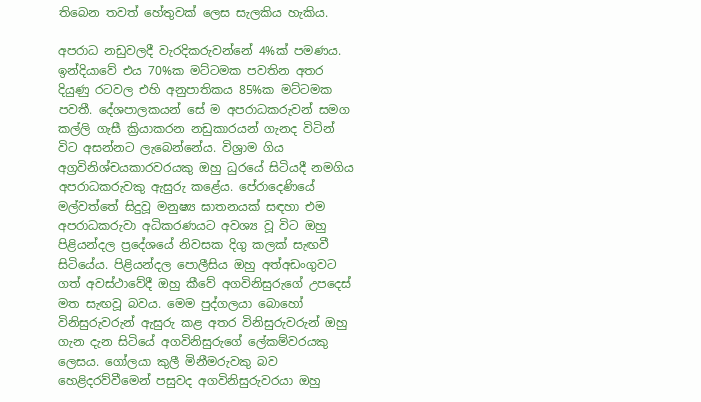තිබෙන තවත් හේතුවක් ලෙස සැලකිය හැකිය.

අපරාධ නඩුවලදී වැරදිකරුවන්නේ 4%ක් පමණය. ඉන්දියාවේ එය 70%ක මට්ටමක පවතින අතර දියුණු රටවල එහි අනුපාතිකය 85%ක මට්ටමක පවතී. දේශපාලකයන් සේ ම අපරාධකරුවන් සමග කල්ලි ගැසී ක්‍රියාකරන නඩුකාරයන් ගැනද විටින් විට අසන්නට ලැබෙන්නේය. විශ්‍රාම ගිය අග්‍රවිනිශ්චයකාරවරයකු ඔහු ධුරයේ සිටියදී නමගිය අපරාධකරුවකු ඇසුරු කළේය. පේරාදෙණියේ මල්වත්තේ සිදුවූ මනුෂ්‍ය ඝාතනයක් සඳහා එම අපරාධකරුවා අධිකරණයට අවශ්‍ය වූ විට ඔහු පිළියන්දල ප්‍රදේශයේ නිවසක දිගු කලක් සැඟවී සිටියේය. පිළියන්දල පොලීසිය ඔහු අත්අඩංගුවට ගත් අවස්ථාවේදී ඔහු කීවේ අගවිනිසුරුගේ උපදෙස් මත සැඟවූ බවය. මෙම පුද්ගලයා බොහෝ විනිසුරුවරුන් ඇසුරු කළ අතර විනිසුරුවරුන් ඔහු ගැන දැන සිටියේ අගවිනිසුරුගේ ලේකම්වරයකු ලෙසය. ගෝලයා කුලී මිනීමරුවකු බව හෙළිදරව්වීමෙන් පසුවද අගවිනිසුරුවරයා ඔහු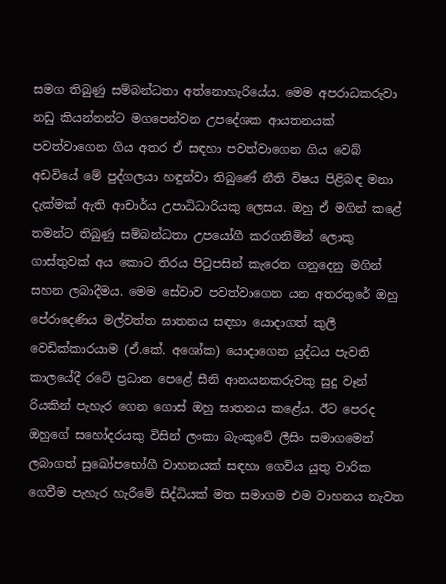සමග තිබුණු සම්බන්ධතා අත්නොහැරියේය. මෙම අපරාධකරුවා නඩු කියන්නන්ට මගපෙන්වන උපදේශක ආයතනයක් පවත්වාගෙන ගිය අතර ඒ සඳහා පවත්වාගෙන ගිය වෙබ් අඩවියේ මේ පුද්ගලයා හඳුන්වා තිබුණේ නීති විෂය පිළිබඳ මනා දැක්මක් ඇති ආචාර්ය උපාධිධාරියකු ලෙසය. ඔහු ඒ මගින් කළේ තමන්ට තිබුණු සම්බන්ධතා උපයෝගී කරගනිමින් ලොකු ගාස්තුවක් අය කොට තිරය පිටුපසින් කැරෙන ගනුදෙනු මගින් සහන ලබාදීමය. මෙම සේවාව පවත්වාගෙන යන අතරතුරේ ඔහු පේරාදෙණිය මල්වත්ත ඝාතනය සඳහා යොදාගත් කුලී වෙඩික්කාරයාම (ඒ.කේ. අශෝක) යොදාගෙන යුද්ධය පැවති කාලයේදී රටේ ප්‍රධාන පෙළේ සීනි ආනයනකරුවකු සුදු වෑන් රියකින් පැහැර ගෙන ගොස් ඔහු ඝාතනය කළේය. ඊට පෙරද ඔහුගේ සහෝදරයකු විසින් ලංකා බැංකුවේ ලීසිං සමාගමෙන් ලබාගත් සුඛෝපභෝගී වාහනයක් සඳහා ගෙවිය යුතු වාරික ගෙවීම පැහැර හැරීමේ සිද්ධියක් මත සමාගම එම වාහනය නැවත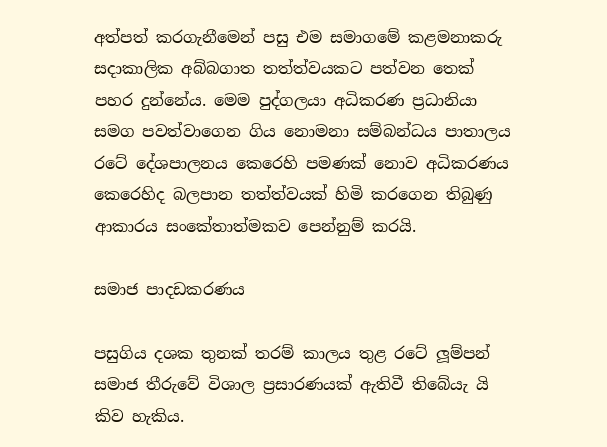අත්පත් කරගැනීමෙන් පසු එම සමාගමේ කළමනාකරු සදාකාලික අබ්බගාත තත්ත්වයකට පත්වන තෙක් පහර දුන්නේය. මෙම පුද්ගලයා අධිකරණ ප්‍රධානියා සමග පවත්වාගෙන ගිය නොමනා සම්බන්ධය පාතාලය රටේ දේශපාලනය කෙරෙහි පමණක් නොව අධිකරණය කෙරෙහිද බලපාන තත්ත්වයක් හිමි කරගෙන තිබුණු ආකාරය සංකේතාත්මකව පෙන්නුම් කරයි.

සමාජ පාදඩකරණය

පසුගිය දශක තුනක් තරම් කාලය තුළ රටේ ලූම්පන් සමාජ තීරුවේ විශාල ප්‍රසාරණයක් ඇතිවී තිබේයැ යි කිව හැකිය.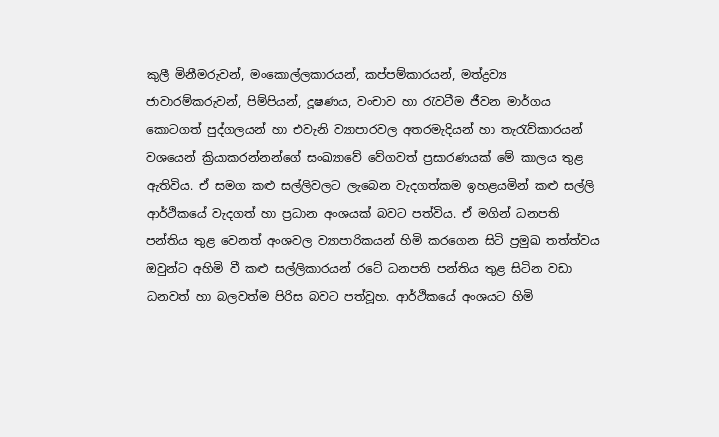කුලී මිනීමරුවන්, මංකොල්ලකාරයන්, කප්පම්කාරයන්, මත්ද්‍රව්‍ය ජාවාරම්කරුවන්, පිම්පියන්, දූෂණය, වංචාව හා රැවටීම ජීවන මාර්ගය කොටගත් පුද්ගලයන් හා එවැනි ව්‍යාපාරවල අතරමැදියන් හා තැරැව්කාරයන් වශයෙන් ක්‍රියාකරන්නන්ගේ සංඛ්‍යාවේ වේගවත් ප්‍රසාරණයක් මේ කාලය තුළ ඇතිවිය. ඒ සමග කළු සල්ලිවලට ලැබෙන වැදගත්කම ඉහළයමින් කළු සල්ලි ආර්ථිකයේ වැදගත් හා ප්‍රධාන අංශයක් බවට පත්විය. ඒ මගින් ධනපති පන්තිය තුළ වෙනත් අංශවල ව්‍යාපාරිකයන් හිමි කරගෙන සිටි ප්‍රමුඛ තත්ත්වය ඔවුන්ට අහිමි වී කළු සල්ලිකාරයන් රටේ ධනපති පන්තිය තුළ සිටින වඩා ධනවත් හා බලවත්ම පිරිස බවට පත්වූහ. ආර්ථිකයේ අංශයට හිමි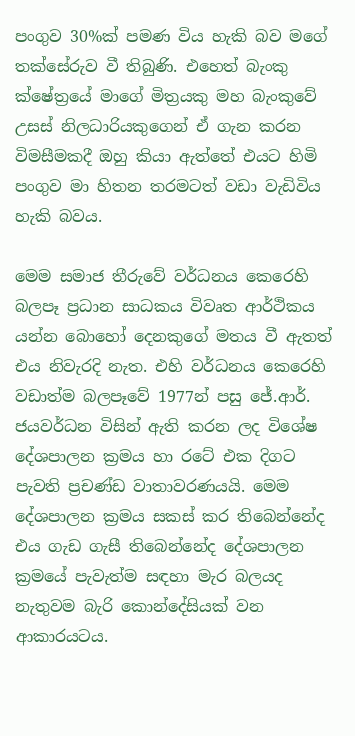පංගුව 30%ක් පමණ විය හැකි බව මගේ තක්සේරුව වී තිබුණි. එහෙත් බැංකු ක්ෂේත්‍රයේ මාගේ මිත්‍රයකු මහ බැංකුවේ උසස් නිලධාරියකුගෙන් ඒ ගැන කරන විමසීමකදී ඔහු කියා ඇත්තේ එයට හිමි පංගුව මා හිතන තරමටත් වඩා වැඩිවිය හැකි බවය.

මෙම සමාජ තීරුවේ වර්ධනය කෙරෙහි බලපෑ ප්‍රධාන සාධකය විවෘත ආර්ථිකය යන්න බොහෝ දෙනකුගේ මතය වී ඇතත් එය නිවැරදි නැත. එහි වර්ධනය කෙරෙහි වඩාත්ම බලපෑවේ 1977න් පසු ජේ.ආර්. ජයවර්ධන විසින් ඇති කරන ලද විශේෂ දේශපාලන ක්‍රමය හා රටේ එක දිගට පැවති ප්‍රචණ්ඩ වාතාවරණයයි. මෙම දේශපාලන ක්‍රමය සකස් කර තිබෙන්නේද එය ගැඩ ගැසී තිබෙන්නේද දේශපාලන ක්‍රමයේ පැවැත්ම සඳහා මැර බලයද නැතුවම බැරි කොන්දේසියක් වන ආකාරයටය.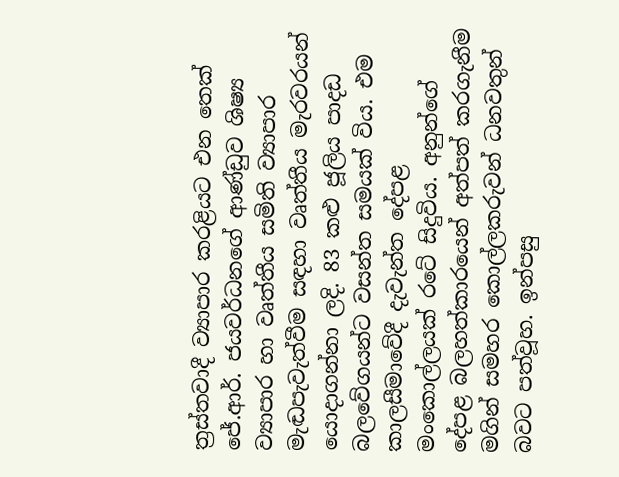ත්‍රස්තවාදී ව්‍යාපාර කරළියට එන තෙක් ජේ.ආර්. ජයවර්ධනගේ ආණ්ඩුව ශිෂ්‍ය ව්‍යාපාර හා වෘත්තීය සමිති ව්‍යාපාර මැඬපැවැත්වීම සඳහා වෘත්තීය මැරවරයන් යොදාගන්නා ලදි. 83 කළු ජූලිය පාදඩ බලවේගයන්ට වසන්ත සමයක් විය. එම කාලසීමාවේදී දැවැන්ත දේපළ මංකොල්ලයක් රටේ සිදුවිය. අනුන්ගේ දේපළ බලහත්කාරයෙන් අත්පත් කරගැනීම මගින් සමහර කොල්ලකරුවන් ධනවතුන් බවට පත්වූහ. ඉන්පසු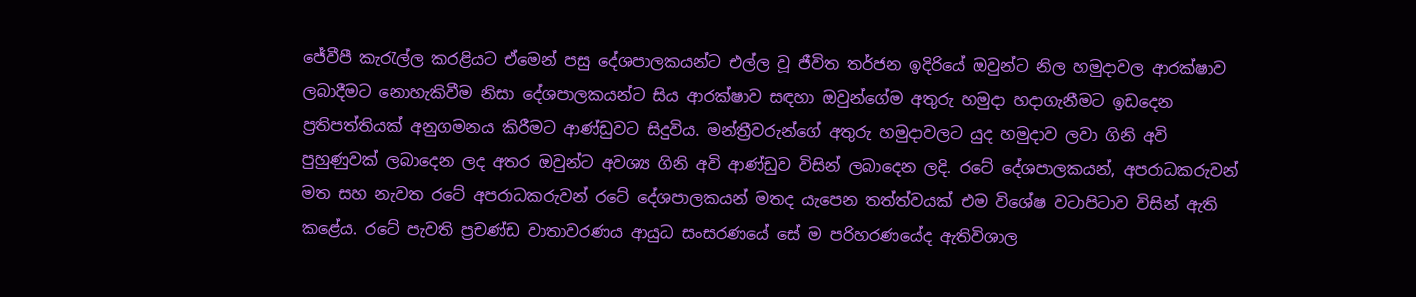ජේවීපී කැරැල්ල කරළියට ඒමෙන් පසු දේශපාලකයන්ට එල්ල වූ ජීවිත තර්ජන ඉදිරියේ ඔවුන්ට නිල හමුදාවල ආරක්ෂාව ලබාදීමට නොහැකිවීම නිසා දේශපාලකයන්ට සිය ආරක්ෂාව සඳහා ඔවුන්ගේම අතුරු හමුදා හදාගැනීමට ඉඩදෙන ප්‍රතිපත්තියක් අනුගමනය කිරීමට ආණ්ඩුවට සිදුවිය. මන්ත්‍රීවරුන්ගේ අතුරු හමුදාවලට යුද හමුදාව ලවා ගිනි අවි පුහුණුවක් ලබාදෙන ලද අතර ඔවුන්ට අවශ්‍ය ගිනි අවි ආණ්ඩුව විසින් ලබාදෙන ලදි. රටේ දේශපාලකයන්, අපරාධකරුවන් මත සහ නැවත රටේ අපරාධකරුවන් රටේ දේශපාලකයන් මතද යැපෙන තත්ත්වයක් එම විශේෂ වටාපිටාව විසින් ඇති කළේය. රටේ පැවති ප්‍රචණ්ඩ වාතාවරණය ආයුධ සංසරණයේ සේ ම පරිහරණයේද ඇතිවිශාල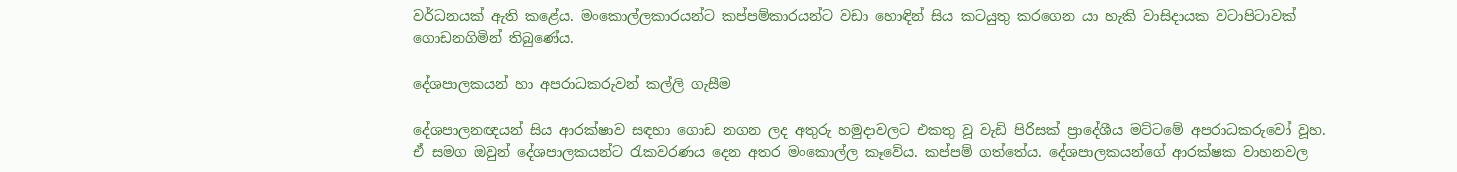වර්ධනයක් ඇති කළේය. මංකොල්ලකාරයන්ට කප්පම්කාරයන්ට වඩා හොඳින් සිය කටයුතු කරගෙන යා හැකි වාසිදායක වටාපිටාවක් ගොඩනගිමින් තිබුණේය.

දේශපාලකයන් හා අපරාධකරුවන් කල්ලි ගැසීම

දේශපාලනඥයන් සිය ආරක්ෂාව සඳහා ගොඩ නගන ලද අතුරු හමුදාවලට එකතු වූ වැඩි පිරිසක් ප්‍රාදේශීය මට්ටමේ අපරාධකරුවෝ වූහ. ඒ සමග ඔවුන් දේශපාලකයන්ට රැකවරණය දෙන අතර මංකොල්ල කෑවේය. කප්පම් ගත්තේය. දේශපාලකයන්ගේ ආරක්ෂක වාහනවල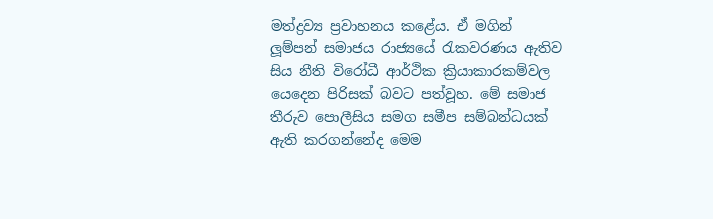මත්ද්‍රව්‍ය ප්‍රවාහනය කළේය. ඒ මගින් ලූම්පන් සමාජය රාජ්‍යයේ රැකවරණය ඇතිව සිය නීති විරෝධී ආර්ථික ක්‍රියාකාරකම්වල යෙදෙන පිරිසක් බවට පත්වූහ. මේ සමාජ තීරුව පොලීසිය සමග සමීප සම්බන්ධයක් ඇති කරගන්නේද මෙම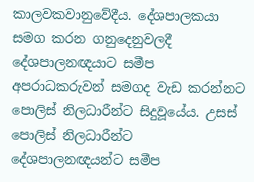කාලවකවානුවේදීය. දේශපාලකයා සමග කරන ගනුදෙනුවලදී දේශපාලනඥයාට සමීප අපරාධකරුවන් සමගද වැඩ කරන්නට පොලිස් නිලධාරීන්ට සිදුවූයේය. උසස් පොලිස් නිලධාරීන්ට දේශපාලනඥයන්ට සමීප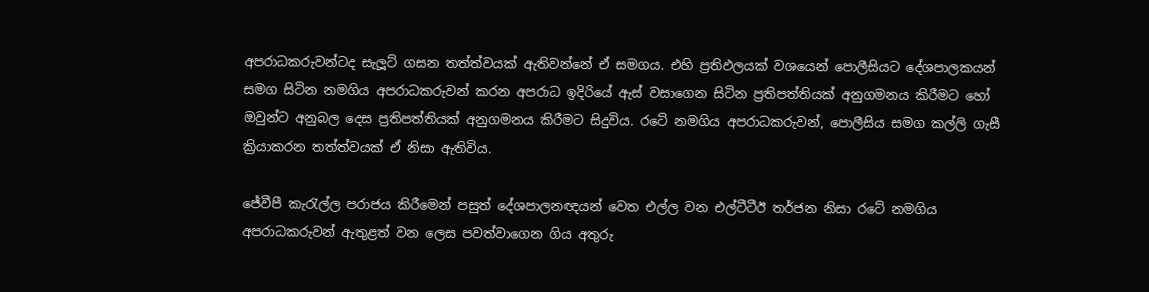අපරාධකරුවන්ටද සැලූට් ගසන තත්ත්වයක් ඇතිවන්නේ ඒ සමගය. එහි ප්‍රතිඵලයක් වශයෙන් පොලීසියට දේශපාලකයන් සමග සිටින නමගිය අපරාධකරුවන් කරන අපරාධ ඉදිරියේ ඇස් වසාගෙන සිටින ප්‍රතිපත්තියක් අනුගමනය කිරීමට හෝ ඔවුන්ට අනුබල දෙස ප්‍රතිපත්තියක් අනුගමනය කිරීමට සිදුවිය. රටේ නමගිය අපරාධකරුවන්, පොලීසිය සමග කල්ලි ගැසී ක්‍රියාකරන තත්ත්වයක් ඒ නිසා ඇතිවිය.

ජේවීපී කැරැල්ල පරාජය කිරීමෙන් පසුත් දේශපාලනඥයන් වෙත එල්ල වන එල්ටීටීඊ තර්ජන නිසා රටේ නමගිය අපරාධකරුවන් ඇතුළත් වන ලෙස පවත්වාගෙන ගිය අතුරු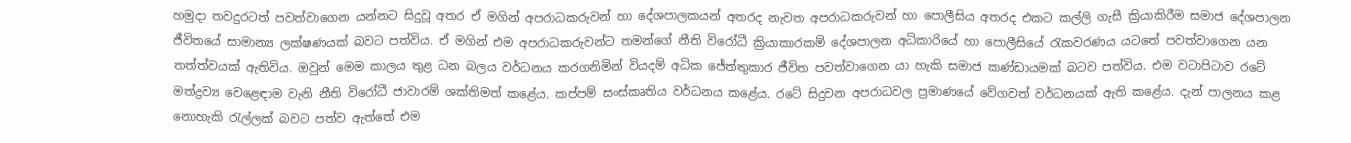හමුදා තවදුරටත් පවත්වාගෙන යන්නට සිදුවූ අතර ඒ මගින් අපරාධකරුවන් හා දේශපාලකයන් අතරද නැවත අපරාධකරුවන් හා පොලීසිය අතරද එකට කල්ලි ගැසී ක්‍රියාකිරීම සමාජ දේශපාලන ජීවිතයේ සාමාන්‍ය ලක්ෂණයක් බවට පත්විය. ඒ මගින් එම අපරාධකරුවන්ට තමන්ගේ නීති විරෝධී ක්‍රියාකාරකම් දේශපාලන අධිකාරියේ හා පොලීසියේ රැකවරණය යටතේ පවත්වාගෙන යන තත්ත්වයක් ඇතිවිය. ඔවුන් මෙම කාලය තුළ ධන බලය වර්ධනය කරගනිමින් වියදම් අධික ජේත්තුකාර ජීවිත පවත්වාගෙන යා හැකි සමාජ කණ්ඩායමක් බටව පත්විය. එම වටාපිටාව රටේ මත්ද්‍රව්‍ය වෙළෙඳාම වැනි නීති විරෝධී ජාවාරම් ශක්තිමත් කළේය. කප්පම් සංස්කෘතිය වර්ධනය කළේය. රටේ සිදුවන අපරාධවල ප්‍රමාණයේ වේගවත් වර්ධනයක් ඇති කළේය. දැන් පාලනය කළ නොහැකි රැල්ලක් බවට පත්ව ඇත්තේ එම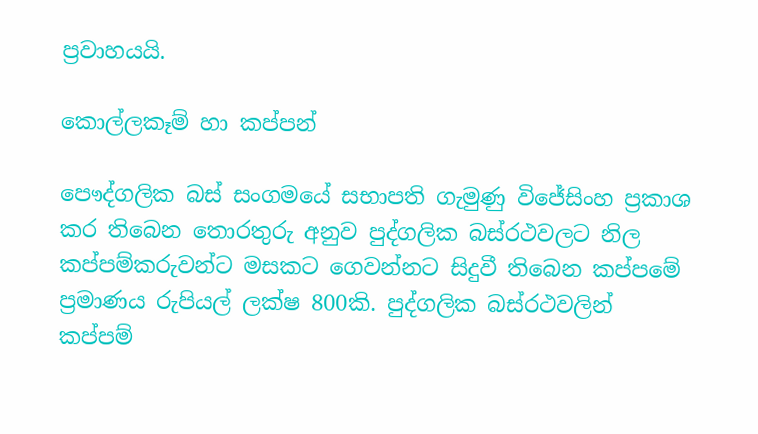ප්‍රවාහයයි.

කොල්ලකෑම් හා කප්පන්

පෞද්ගලික බස් සංගමයේ සභාපති ගැමුණු විජේසිංහ ප්‍රකාශ කර තිබෙන තොරතුරු අනුව පුද්ගලික බස්රථවලට නිල කප්පම්කරුවන්ට මසකට ගෙවන්නට සිදුවී තිබෙන කප්පමේ ප්‍රමාණය රුපියල් ලක්ෂ 800කි. පුද්ගලික බස්රථවලින් කප්පම්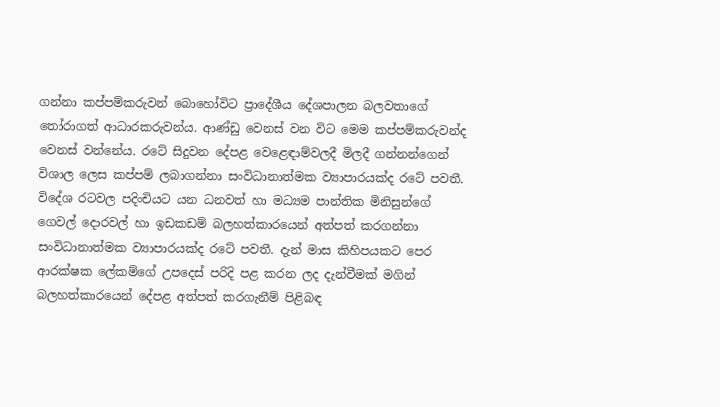ගන්නා කප්පම්කරුවන් බොහෝවිට ප්‍රාදේශීය දේශපාලන බලවතාගේ තෝරාගත් ආධාරකරුවන්ය. ආණ්ඩු වෙනස් වන විට මෙම කප්පම්කරුවන්ද වෙනස් වන්නේය. රටේ සිදුවන දේපළ වෙළෙඳාම්වලදී මිලදී ගන්නන්ගෙන් විශාල ලෙස කප්පම් ලබාගන්නා සංවිධානාත්මක ව්‍යාපාරයක්ද රටේ පවතී. විදේශ රටවල පදිංචියට යන ධනවත් හා මධ්‍යම පාන්තික මිනිසුන්ගේ ගෙවල් දොරවල් හා ඉඩකඩම් බලහත්කාරයෙන් අත්පත් කරගන්නා සංවිධානාත්මක ව්‍යාපාරයක්ද රටේ පවතී. දැන් මාස කිහිපයකට පෙර ආරක්ෂක ලේකම්ගේ උපදෙස් පරිදි පළ කරන ලද දැන්වීමක් මගින් බලහත්කාරයෙන් දේපළ අත්පත් කරගැනීම් පිළිබඳ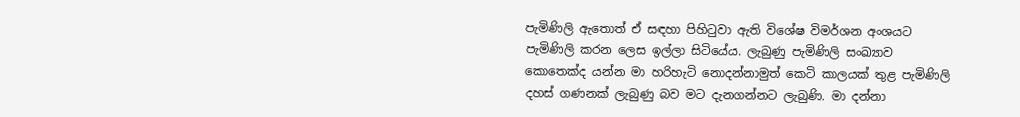පැමිණිලි ඇතොත් ඒ සඳහා පිහිටුවා ඇති විශේෂ විමර්ශන අංශයට පැමිණිලි කරන ලෙස ඉල්ලා සිටියේය. ලැබුණු පැමිණිලි සංඛ්‍යාව කොතෙක්ද යන්න මා හරිහැටි නොදන්නාමුත් කෙටි කාලයක් තුළ පැමිණිලි දහස් ගණනක් ලැබුණු බව මට දැනගන්නට ලැබුණි. මා දන්නා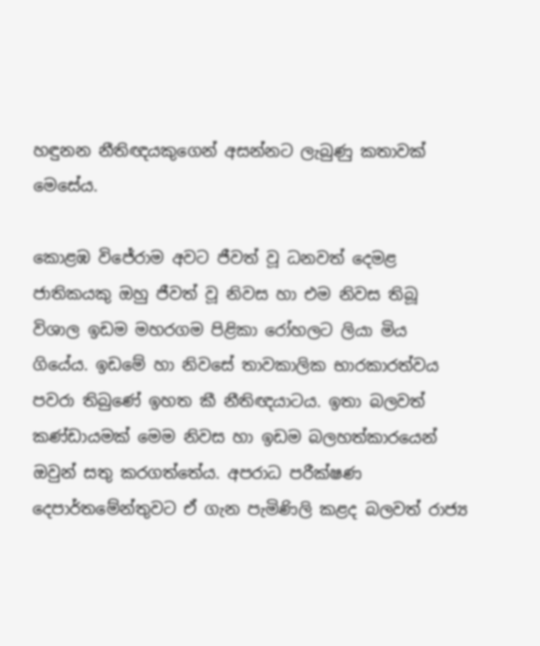හඳුනන නීතිඥයකුගෙන් අසන්නට ලැබුණු කතාවක් මෙසේය.

කොළඹ විජේරාම අවට ජීවත් වූ ධනවත් දෙමළ ජාතිකයකු ඔහු ජීවත් වූ නිවස හා එම නිවස තිබූ විශාල ඉඩම මහරගම පිළිකා රෝහලට ලියා මිය ගියේය. ඉඩමේ හා නිවසේ තාවකාලික භාරකාරත්වය පවරා තිබුණේ ඉහත කී නීතිඥයාටය. ඉතා බලවත් කණ්ඩායමක් මෙම නිවස හා ඉඩම බලහත්කාරයෙන් ඔවුන් සතු කරගත්තේය. අපරාධ පරීක්ෂණ දෙපාර්තමේන්තුවට ඒ ගැන පැමිණිලි කළද බලවත් රාජ්‍ය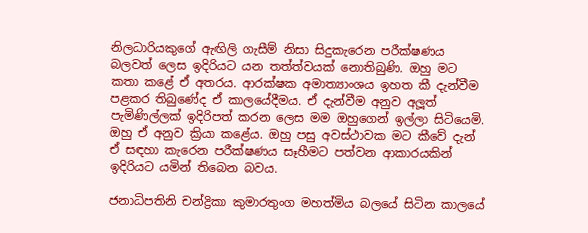නිලධාරියකුගේ ඇඟිලි ගැසීම් නිසා සිදුකැරෙන පරීක්ෂණය බලවත් ලෙස ඉදිරියට යන තත්ත්වයක් නොතිබුණි. ඔහු මට කතා කළේ ඒ අතරය. ආරක්ෂක අමාත්‍යාංශය ඉහත කී දැන්වීම පළකර තිබුණේද ඒ කාලයේදීමය. ඒ දැන්වීම අනුව අලූත් පැමිණිල්ලක් ඉදිරිපත් කරන ලෙස මම ඔහුගෙන් ඉල්ලා සිටියෙමි. ඔහු ඒ අනුව ක්‍රියා කළේය. ඔහු පසු අවස්ථාවක මට කීවේ දැන් ඒ සඳහා කැරෙන පරීක්ෂණය සෑහීමට පත්වන ආකාරයකින් ඉදිරියට යමින් තිබෙන බවය.

ජනාධිපතිනි චන්ද්‍රිකා කුමාරතුංග මහත්මිය බලයේ සිටින කාලයේ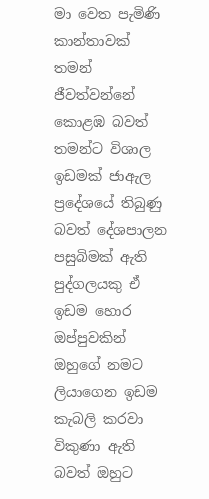මා වෙත පැමිණි කාන්තාවක් තමන් ජීවත්වන්නේ කොළඹ බවත් තමන්ට විශාල ඉඩමක් ජාඇල ප්‍රදේශයේ තිබුණු බවත් දේශපාලන පසුබිමක් ඇති පුද්ගලයකු ඒ ඉඩම හොර ඔප්පුවකින් ඔහුගේ නමට ලියාගෙන ඉඩම කැබලි කරවා විකුණා ඇති බවත් ඔහුට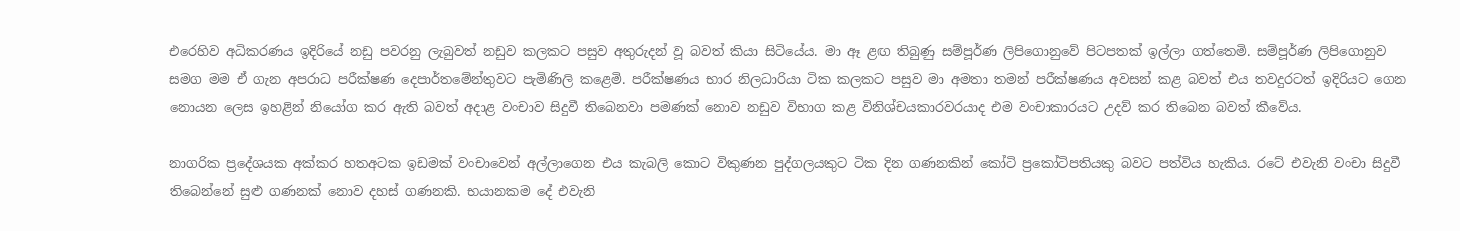එරෙහිව අධිකරණය ඉදිරියේ නඩු පවරනු ලැබුවත් නඩුව කලකට පසුව අතුරුදන් වූ බවත් කියා සිටියේය. මා ඈ ළඟ තිබුණු සම්පූර්ණ ලිපිගොනුවේ පිටපතක් ඉල්ලා ගත්තෙමි. සම්පූර්ණ ලිපිගොනුව සමග මම ඒ ගැන අපරාධ පරීක්ෂණ දෙපාර්තමේන්තුවට පැමිණිලි කළෙමි. පරීක්ෂණය භාර නිලධාරියා ටික කලකට පසුව මා අමතා තමන් පරීක්ෂණය අවසන් කළ බවත් එය තවදුරටත් ඉදිරියට ගෙන නොයන ලෙස ඉහළින් නියෝග කර ඇති බවත් අදාළ වංචාව සිදුවී තිබෙනවා පමණක් නොව නඩුව විභාග කළ විනිශ්චයකාරවරයාද එම වංචාකාරයට උදව් කර තිබෙන බවත් කීවේය.

නාගරික ප්‍රදේශයක අක්කර හතඅටක ඉඩමක් වංචාවෙන් අල්ලාගෙන එය කැබලි කොට විකුණන පුද්ගලයකුට ටික දින ගණනකින් කෝටි ප්‍රකෝටිපතියකු බවට පත්විය හැකිය. රටේ එවැනි වංචා සිදුවී තිබෙන්නේ සුළු ගණනක් නොව දහස් ගණනකි. භයානකම දේ එවැනි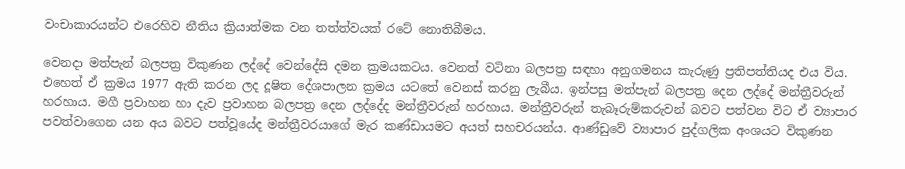වංචාකාරයන්ට එරෙහිව නීතිය ක්‍රියාත්මක වන තත්ත්වයක් රටේ නොතිබීමය.

වෙනදා මත්පැන් බලපත්‍ර විකුණන ලද්දේ වෙන්දේසි දමන ක්‍රමයකටය. වෙනත් වටිනා බලපත්‍ර සඳහා අනුගමනය කැරුණු ප්‍රතිපත්තියද එය විය. එහෙත් ඒ ක්‍රමය 1977 ඇති කරන ලද දූෂිත දේශපාලන ක්‍රමය යටතේ වෙනස් කරනු ලැබීය. ඉන්පසු මත්පැන් බලපත්‍ර දෙන ලද්දේ මන්ත්‍රීවරුන් හරහාය. මගී ප්‍රවාහන හා දැව ප්‍රවාහන බලපත්‍ර දෙන ලද්දේද මන්ත්‍රීවරුන් හරහාය. මන්ත්‍රීවරුන් තැබෑරුම්කරුවන් බවට පත්වන විට ඒ ව්‍යාපාර පවත්වාගෙන යන අය බවට පත්වූයේද මන්ත්‍රීවරයාගේ මැර කණ්ඩායමට අයත් සහචරයන්ය. ආණ්ඩුවේ ව්‍යාපාර පුද්ගලික අංශයට විකුණන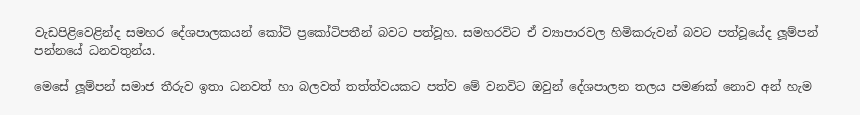වැඩපිළිවෙළින්ද සමහර දේශපාලකයන් කෝටි ප්‍රකෝටිපතීන් බවට පත්වූහ. සමහරවිට ඒ ව්‍යාපාරවල හිමිකරුවන් බවට පත්වූයේද ලූම්පන් පන්නයේ ධනවතුන්ය.

මෙසේ ලූම්පන් සමාජ තීරුව ඉතා ධනවත් හා බලවත් තත්ත්වයකට පත්ව මේ වනවිට ඔවුන් දේශපාලන තලය පමණක් නොව අන් හැම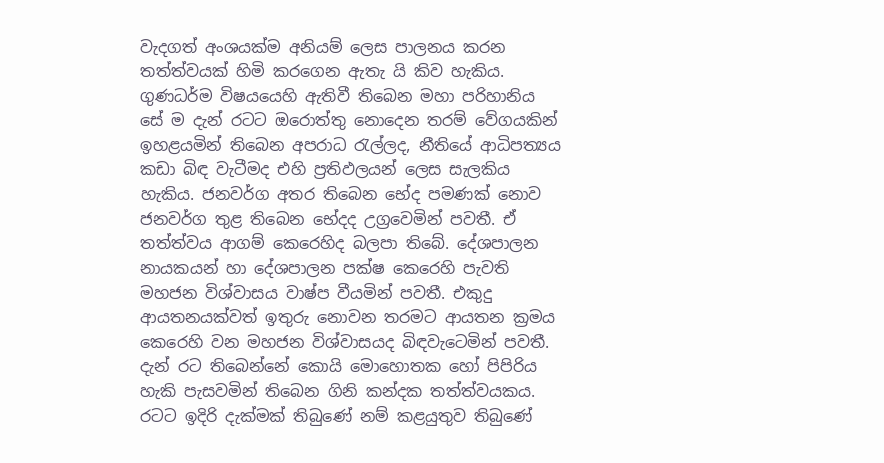වැදගත් අංශයක්ම අනියම් ලෙස පාලනය කරන තත්ත්වයක් හිමි කරගෙන ඇතැ යි කිව හැකිය. ගුණධර්ම විෂයයෙහි ඇතිවී තිබෙන මහා පරිහානිය සේ ම දැන් රටට ඔරොත්තු නොදෙන තරම් වේගයකින් ඉහළයමින් තිබෙන අපරාධ රැල්ලද, නීතියේ ආධිපත්‍යය කඩා බිඳ වැටීමද එහි ප්‍රතිඵලයන් ලෙස සැලකිය හැකිය. ජනවර්ග අතර තිබෙන භේද පමණක් නොව ජනවර්ග තුළ තිබෙන භේදද උග්‍රවෙමින් පවතී. ඒ තත්ත්වය ආගම් කෙරෙහිද බලපා තිබේ. දේශපාලන නායකයන් හා දේශපාලන පක්ෂ කෙරෙහි පැවති මහජන විශ්වාසය වාෂ්ප වීයමින් පවතී. එකුදු ආයතනයක්වත් ඉතුරු නොවන තරමට ආයතන ක්‍රමය කෙරෙහි වන මහජන විශ්වාසයද බිඳවැටෙමින් පවතී. දැන් රට තිබෙන්නේ කොයි මොහොතක හෝ පිපිරිය හැකි පැසවමින් තිබෙන ගිනි කන්දක තත්ත්වයකය. රටට ඉදිරි දැක්මක් තිබුණේ නම් කළයුතුව තිබුණේ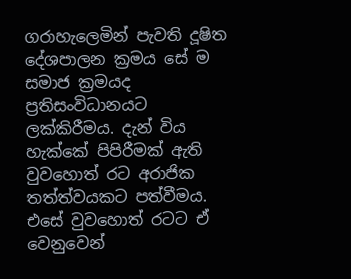ගරාහැලෙමින් පැවති දූෂිත දේශපාලන ක්‍රමය සේ ම සමාජ ක්‍රමයද ප්‍රතිසංවිධානයට ලක්කිරීමය. දැන් විය හැක්කේ පිපිරීමක් ඇති වුවහොත් රට අරාජික තත්ත්වයකට පත්වීමය. එසේ වුවහොත් රටට ඒ වෙනුවෙන්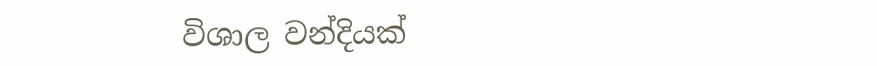විශාල වන්දියක්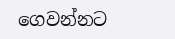ගෙවන්නට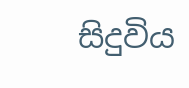සිදුවිය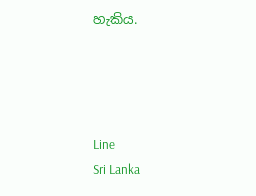හැකිය.




Line
Sri Lanka